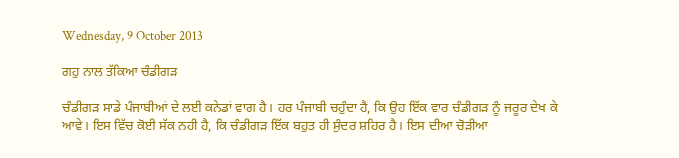Wednesday, 9 October 2013

ਗਹੁ ਨਾਲ ਤੱਕਿਆ ਚੰਡੀਗੜ

ਚੰਡੀਗੜ ਸਾਡੇ ਪੰਜਾਬੀਆਂ ਦੇ ਲਈ ਕਨੇਡਾਂ ਵਾਗ ਹੈ। ਹਰ ਪੰਜਾਬੀ ਚਹੁੰਦਾ ਹੈ, ਕਿ ਉਹ ਇੱਕ ਵਾਰ ਚੰਡੀਗੜ ਨੂੰ ਜਰੂਰ ਦੇਖ ਕੇ ਆਵੇ। ਇਸ ਵਿੱਚ ਕੋਈ ਸੱਕ ਨਹੀ ਹੈ, ਕਿ ਚੰਡੀਗੜ ਇੱਕ ਬਹੁਤ ਹੀ ਸੁੰਦਰ ਸ਼ਹਿਰ ਹੈ। ਇਸ ਦੀਆ ਚੋੜੀਆ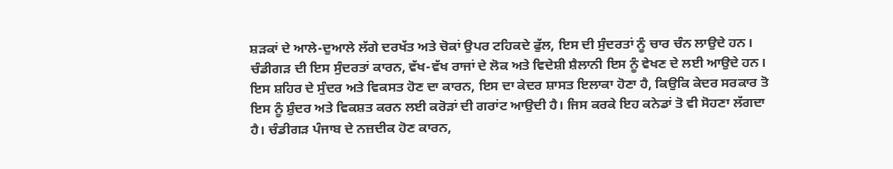ਸ਼ੜਕਾਂ ਦੇ ਆਲੇ-ਦੁਆਲੇ ਲੱਗੇ ਦਰਖੱਤ ਅਤੇ ਚੋਕਾਂ ਉਪਰ ਟਹਿਕਦੇ ਫੁੱਲ, ਇਸ ਦੀ ਸੁੰਦਰਤਾਂ ਨੂੰ ਚਾਰ ਚੰਨ ਲਾਉਦੇ ਹਨ। ਚੰਡੀਗੜ ਦੀ ਇਸ ਸੁੰਦਰਤਾਂ ਕਾਰਨ, ਵੱਖ-ਵੱਖ ਰਾਜਾਂ ਦੇ ਲੋਕ ਅਤੇ ਵਿਦੇਸ਼ੀ ਸ਼ੈਲਾਨੀ ਇਸ ਨੂੰ ਵੇਖਣ ਦੇ ਲਈ ਆਉਦੇ ਹਨ। ਇਸ ਸ਼ਹਿਰ ਦੇ ਸੁੰਦਰ ਅਤੇ ਵਿਕਸਤ ਹੋਣ ਦਾ ਕਾਰਨ, ਇਸ ਦਾ ਕੇਦਰ ਸ਼ਾਸਤ ਇਲਾਕਾ ਹੋਣਾ ਹੈ, ਕਿਉਕਿ ਕੇਦਰ ਸਰਕਾਰ ਤੋ ਇਸ ਨੂੰ ਸ਼ੁੰਦਰ ਅਤੇ ਵਿਕਸ਼ਤ ਕਰਨ ਲਈ ਕਰੋੜਾਂ ਦੀ ਗਰਾਂਟ ਆਉਦੀ ਹੈ। ਜਿਸ ਕਰਕੇ ਇਹ ਕਨੇਡਾਂ ਤੋ ਵੀ ਸੋਹਣਾ ਲੱਗਦਾ ਹੈ। ਚੰਡੀਗੜ ਪੰਜਾਬ ਦੇ ਨਜ਼ਦੀਕ ਹੋਣ ਕਾਰਨ,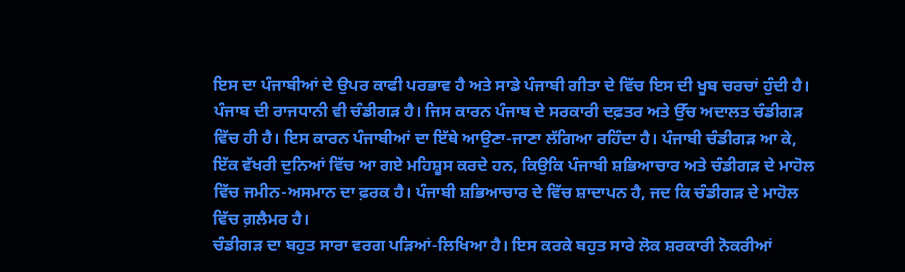ਇਸ ਦਾ ਪੰਜਾਬੀਆਂ ਦੇ ਉਪਰ ਕਾਫੀ ਪਰਭਾਵ ਹੈ ਅਤੇ ਸਾਡੇ ਪੰਜਾਬੀ ਗੀਤਾ ਦੇ ਵਿੱਚ ਇਸ ਦੀ ਖੂਬ ਚਰਚਾਂ ਹੁੰਦੀ ਹੈ। ਪੰਜਾਬ ਦੀ ਰਾਜਧਾਨੀ ਵੀ ਚੰਡੀਗੜ ਹੈ। ਜਿਸ ਕਾਰਨ ਪੰਜਾਬ ਦੇ ਸਰਕਾਰੀ ਦਫ਼ਤਰ ਅਤੇ ਉੱਚ ਅਦਾਲਤ ਚੰਡੀਗੜ ਵਿੱਚ ਹੀ ਹੈ। ਇਸ ਕਾਰਨ ਪੰਜਾਬੀਆਂ ਦਾ ਇੱਥੇ ਆਉਣਾ-ਜਾਣਾ ਲੱਗਿਆ ਰਹਿੰਦਾ ਹੈ। ਪੰਜਾਬੀ ਚੰਡੀਗੜ ਆ ਕੇ, ਇੱਕ ਵੱਖਰੀ ਦੁਨਿਆਂ ਵਿੱਚ ਆ ਗਏ ਮਹਿਸ਼ੂਸ ਕਰਦੇ ਹਨ, ਕਿਉਕਿ ਪੰਜਾਬੀ ਸ਼ਭਿਆਚਾਰ ਅਤੇ ਚੰਡੀਗੜ ਦੇ ਮਾਹੋਲ ਵਿੱਚ ਜਮੀਨ-ਅਸਮਾਨ ਦਾ ਫ਼ਰਕ ਹੈ। ਪੰਜਾਬੀ ਸ਼ਭਿਆਚਾਰ ਦੇ ਵਿੱਚ ਸ਼ਾਦਾਪਨ ਹੈ, ਜਦ ਕਿ ਚੰਡੀਗੜ ਦੇ ਮਾਹੋਲ ਵਿੱਚ ਗ਼ਲੈਮਰ ਹੈ।
ਚੰਡੀਗੜ ਦਾ ਬਹੁਤ ਸਾਰਾ ਵਰਗ ਪੜਿਆਂ-ਲਿਖਿਆ ਹੈ। ਇਸ ਕਰਕੇ ਬਹੁਤ ਸਾਰੇ ਲੋਕ ਸ਼ਰਕਾਰੀ ਨੋਕਰੀਆਂ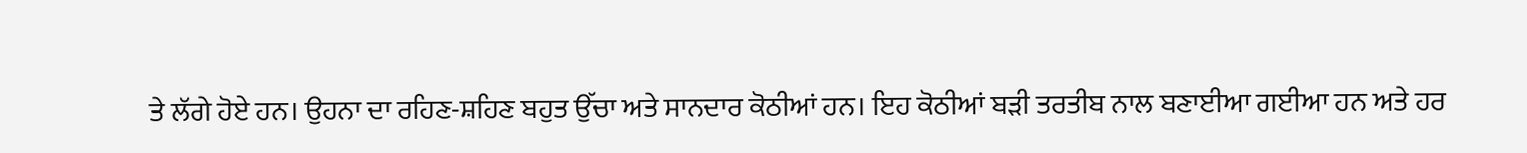ਤੇ ਲੱਗੇ ਹੋਏ ਹਨ। ਉਹਨਾ ਦਾ ਰਹਿਣ-ਸ਼ਹਿਣ ਬਹੁਤ ਉੱਚਾ ਅਤੇ ਸਾਨਦਾਰ ਕੋਠੀਆਂ ਹਨ। ਇਹ ਕੋਠੀਆਂ ਬੜੀ ਤਰਤੀਬ ਨਾਲ ਬਣਾਈਆ ਗਈਆ ਹਨ ਅਤੇ ਹਰ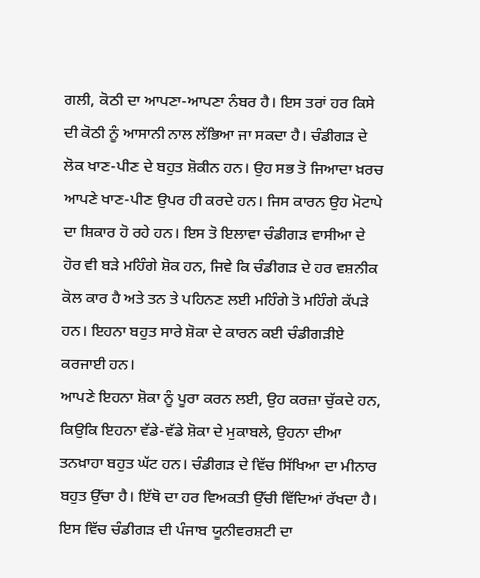ਗਲੀ, ਕੋਠੀ ਦਾ ਆਪਣਾ-ਆਪਣਾ ਨੰਬਰ ਹੈ। ਇਸ ਤਰਾਂ ਹਰ ਕਿਸੇ ਦੀ ਕੋਠੀ ਨੂੰ ਆਸਾਨੀ ਨਾਲ ਲੱਭਿਆ ਜਾ ਸਕਦਾ ਹੈ। ਚੰਡੀਗੜ ਦੇ ਲੋਕ ਖਾਣ-ਪੀਣ ਦੇ ਬਹੁਤ ਸ਼ੋਕੀਨ ਹਨ। ਉਹ ਸਭ ਤੋ ਜਿਆਦਾ ਖ਼ਰਚ ਆਪਣੇ ਖਾਣ-ਪੀਣ ਉਪਰ ਹੀ ਕਰਦੇ ਹਨ। ਜਿਸ ਕਾਰਨ ਉਹ ਮੋਟਾਪੇ ਦਾ ਸ਼ਿਕਾਰ ਹੋ ਰਹੇ ਹਨ। ਇਸ ਤੋ ਇਲਾਵਾ ਚੰਡੀਗੜ ਵਾਸੀਆ ਦੇ ਹੋਰ ਵੀ ਬੜੇ ਮਹਿੰਗੇ ਸ਼ੋਕ ਹਨ, ਜਿਵੇ ਕਿ ਚੰਡੀਗੜ ਦੇ ਹਰ ਵਸ਼ਨੀਕ ਕੋਲ ਕਾਰ ਹੈ ਅਤੇ ਤਨ ਤੇ ਪਹਿਨਣ ਲਈ ਮਹਿੰਗੇ ਤੋ ਮਹਿੰਗੇ ਕੱਪੜੇ ਹਨ। ਇਹਨਾ ਬਹੁਤ ਸਾਰੇ ਸ਼ੋਕਾ ਦੇ ਕਾਰਨ ਕਈ ਚੰਡੀਗੜੀਏ ਕਰਜਾਈ ਹਨ।
ਆਪਣੇ ਇਹਨਾ ਸ਼ੋਕਾ ਨੂੰ ਪੂਰਾ ਕਰਨ ਲਈ, ਉਹ ਕਰਜ਼ਾ ਚੁੱਕਦੇ ਹਨ, ਕਿਉਕਿ ਇਹਨਾ ਵੱਡੇ-ਵੱਡੇ ਸ਼ੋਕਾ ਦੇ ਮੁਕਾਬਲੇ, ਉਹਨਾ ਦੀਆ ਤਨਖ਼ਾਹਾ ਬਹੁਤ ਘੱਟ ਹਨ। ਚੰਡੀਗੜ ਦੇ ਵਿੱਚ ਸਿੱਖਿਆ ਦਾ ਮੀਨਾਰ ਬਹੁਤ ਉੱਚਾ ਹੈ। ਇੱਥੋ ਦਾ ਹਰ ਵਿਅਕਤੀ ਉੱਚੀ ਵਿੱਦਿਆਂ ਰੱਖਦਾ ਹੈ। ਇਸ ਵਿੱਚ ਚੰਡੀਗੜ ਦੀ ਪੰਜਾਬ ਯੂਨੀਵਰਸ਼ਟੀ ਦਾ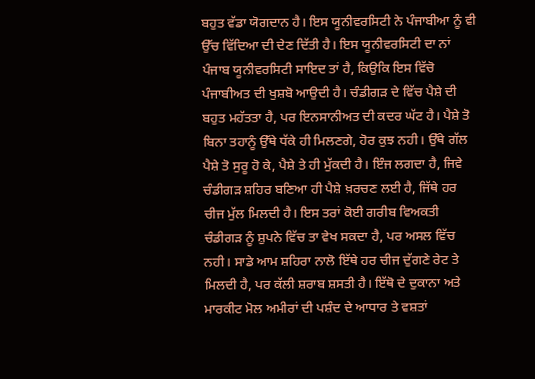ਬਹੁਤ ਵੱਡਾ ਯੋਗਦਾਨ ਹੈ। ਇਸ ਯੂਨੀਵਰਸਿਟੀ ਨੇ ਪੰਜਾਬੀਆ ਨੂੰ ਵੀ ਉੱਚ ਵਿੱਦਿਆ ਦੀ ਦੇਣ ਦਿੱਤੀ ਹੈ। ਇਸ ਯੂਨੀਵਰਸਿਟੀ ਦਾ ਨਾਂ ਪੰਜਾਬ ਯੂਨੀਵਰਸਿਟੀ ਸਾਇਦ ਤਾਂ ਹੈ, ਕਿਉਕਿ ਇਸ ਵਿੱਚੋ ਪੰਜਾਬੀਅਤ ਦੀ ਖੁਸ਼ਬੋ ਆਉਦੀ ਹੈ। ਚੰਡੀਗੜ ਦੇ ਵਿੱਚ ਪੈਸ਼ੇ ਦੀ ਬਹੁਤ ਮਹੱਤਤਾ ਹੈ, ਪਰ ਇਨਸਾਨੀਅਤ ਦੀ ਕਦਰ ਘੱਟ ਹੈ। ਪੈਸ਼ੇ ਤੋ ਬਿਨਾ ਤਹਾਨੂੰ ਉੱਥੇ ਧੱਕੇ ਹੀ ਮਿਲਣਗੇ, ਹੋਰ ਕੁਝ ਨਹੀ। ਉੱਥੇ ਗੱਲ ਪੈਸ਼ੇ ਤੋ ਸੁਰੂ ਹੋ ਕੇ, ਪੈਸ਼ੇ ਤੇ ਹੀ ਮੁੱਕਦੀ ਹੈ। ਇੰਜ ਲਗਦਾ ਹੈ, ਜਿਵੇ ਚੰਡੀਗੜ ਸ਼ਹਿਰ ਬਣਿਆ ਹੀ ਪੈਸ਼ੇ ਖ਼ਰਚਣ ਲਈ ਹੈ, ਜਿੱਥੇ ਹਰ ਚੀਜ ਮੁੱਲ ਮਿਲਦੀ ਹੈ। ਇਸ ਤਰਾਂ ਕੋਈ ਗਰੀਬ ਵਿਅਕਤੀ ਚੰਡੀਗੜ ਨੂੰ ਸ਼ੁਪਨੇ ਵਿੱਚ ਤਾ ਵੇਖ ਸਕਦਾ ਹੈ, ਪਰ ਅਸਲ ਵਿੱਚ ਨਹੀ। ਸਾਡੇ ਆਮ ਸ਼ਹਿਰਾ ਨਾਲੋ ਇੱਥੇ ਹਰ ਚੀਜ ਦੁੱਗਣੇ ਰੇਟ ਤੇ ਮਿਲਦੀ ਹੈ, ਪਰ ਕੱਲੀ ਸ਼ਰਾਬ ਸ਼ਸਤੀ ਹੈ। ਇੱਥੋ ਦੇ ਦੁਕਾਨਾ ਅਤੇ ਮਾਰਕੀਟ ਮੋਲ ਅਮੀਰਾਂ ਦੀ ਪਸ਼ੰਦ ਦੇ ਆਧਾਰ ਤੇ ਵਸ਼ਤਾਂ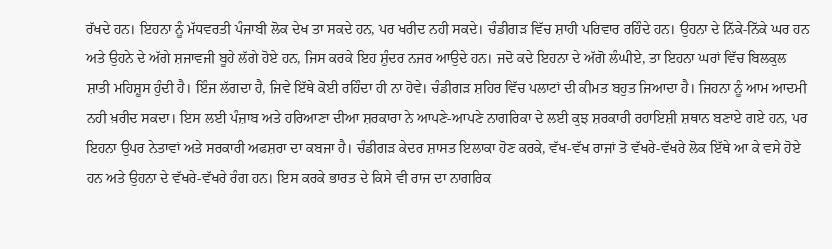ਰੱਖਦੇ ਹਨ। ਇਹਨਾ ਨੂੰ ਮੱਧਵਰਤੀ ਪੰਜਾਬੀ ਲੋਕ ਦੇਖ ਤਾ ਸਕਦੇ ਹਨ, ਪਰ ਖਰੀਦ ਨਹੀ ਸਕਦੇ। ਚੰਡੀਗੜ ਵਿੱਚ ਸ਼ਾਹੀ ਪਰਿਵਾਰ ਰਹਿੰਦੇ ਹਨ। ਉਹਨਾ ਦੇ ਨਿੱਕੇ-ਨਿੱਕੇ ਘਰ ਹਨ ਅਤੇ ਉਹਨੇ ਦੇ ਅੱਗੇ ਸ਼ਜਾਵਜੀ ਬੂਹੇ ਲੱਗੇ ਹੋਏ ਹਨ, ਜਿਸ ਕਰਕੇ ਇਹ ਸ਼ੁੰਦਰ ਨਜਰ ਆਉਦੇ ਹਨ। ਜਦੋ ਕਦੇ ਇਹਨਾ ਦੇ ਅੱਗੋ ਲੰਘੀਏ, ਤਾ ਇਹਨਾ ਘਰਾਂ ਵਿੱਚ ਬਿਲਕੁਲ ਸ਼ਾਤੀ ਮਹਿਸ਼ੂਸ ਹੁੰਦੀ ਹੈ। ਇੰਜ ਲੱਗਦਾ ਹੈ, ਜਿਵੇ ਇੱਥੇ ਕੋਈ ਰਹਿੰਦਾ ਹੀ ਨਾ ਹੋਵੇ। ਚੰਡੀਗੜ ਸ਼ਹਿਰ ਵਿੱਚ ਪਲਾਟਾਂ ਦੀ ਕੀਮਤ ਬਹੁਤ ਜਿਆਦਾ ਹੈ। ਜਿਹਨਾ ਨੂੰ ਆਮ ਆਦਮੀ ਨਹੀ ਖ਼ਰੀਦ ਸਕਦਾ। ਇਸ ਲਈ ਪੰਜ਼ਾਬ ਅਤੇ ਹਰਿਆਣਾ ਦੀਆ ਸ਼ਰਕਾਰਾ ਨੇ ਆਪਣੇ-ਆਪਣੇ ਨਾਗਰਿਕਾ ਦੇ ਲਈ ਕੁਝ ਸ਼ਰਕਾਰੀ ਰਹਾਇਸ਼ੀ ਸ਼ਥਾਨ ਬਣਾਏ ਗਏ ਹਨ, ਪਰ ਇਹਨਾ ਉਪਰ ਨੇਤਾਵਾਂ ਅਤੇ ਸਰਕਾਰੀ ਅਫਸ਼ਰਾ ਦਾ ਕਬਜਾ ਹੈ। ਚੰਡੀਗੜ ਕੇਦਰ ਸ਼ਾਸਤ ਇਲਾਕਾ ਹੋਣ ਕਰਕੇ, ਵੱਖ-ਵੱਖ ਰਾਜਾਂ ਤੋ ਵੱਖਰੇ-ਵੱਖਰੇ ਲੋਕ ਇੱਥੇ ਆ ਕੇ ਵਸੇ ਹੋਏ ਹਨ ਅਤੇ ਉਹਨਾ ਦੇ ਵੱਖਰੇ-ਵੱਖਰੇ ਰੰਗ ਹਨ। ਇਸ ਕਰਕੇ ਭਾਰਤ ਦੇ ਕਿਸੇ ਵੀ ਰਾਜ ਦਾ ਨਾਗਰਿਕ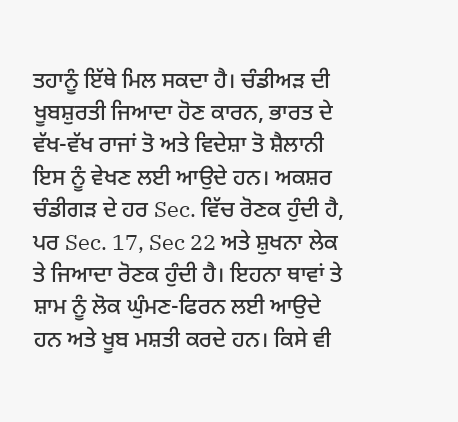ਤਹਾਨੂੰ ਇੱਥੇ ਮਿਲ ਸਕਦਾ ਹੈ। ਚੰਡੀਅੜ ਦੀ ਖੂਬਸ਼ੁਰਤੀ ਜਿਆਦਾ ਹੋਣ ਕਾਰਨ, ਭਾਰਤ ਦੇ ਵੱਖ-ਵੱਖ ਰਾਜਾਂ ਤੋ ਅਤੇ ਵਿਦੇਸ਼ਾ ਤੋ ਸ਼ੈਲਾਨੀ ਇਸ ਨੂੰ ਵੇਖਣ ਲਈ ਆਉਦੇ ਹਨ। ਅਕਸ਼ਰ ਚੰਡੀਗੜ ਦੇ ਹਰ Sec. ਵਿੱਚ ਰੋਣਕ ਹੁੰਦੀ ਹੈ, ਪਰ Sec. 17, Sec 22 ਅਤੇ ਸ਼ੁਖਨਾ ਲੇਕ ਤੇ ਜਿਆਦਾ ਰੋਣਕ ਹੁੰਦੀ ਹੈ। ਇਹਨਾ ਥਾਵਾਂ ਤੇ ਸ਼ਾਮ ਨੂੰ ਲੋਕ ਘੁੰਮਣ-ਫਿਰਨ ਲਈ ਆਉਦੇ ਹਨ ਅਤੇ ਖੂਬ ਮਸ਼ਤੀ ਕਰਦੇ ਹਨ। ਕਿਸੇ ਵੀ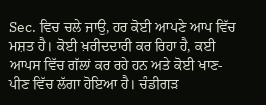Sec. ਵਿਚ ਚਲੇ ਜਾਉ, ਹਰ ਕੋਈ ਆਪਣੇ ਆਪ ਵਿੱਚ ਮਸ਼ਤ ਹੈ। ਕੋਈ ਖ਼ਰੀਦਦਾਰੀ ਕਰ ਰਿਹਾ ਹੈ, ਕਈ ਆਪਸ ਵਿੱਚ ਗੱਲਾਂ ਕਰ ਰਹੇ ਹਨ ਅਤੇ ਕੋਈ ਖਾਣ-ਪੀਣ ਵਿੱਚ ਲੱਗਾ ਹੋਇਆ ਹੈ। ਚੰਡੀਗੜ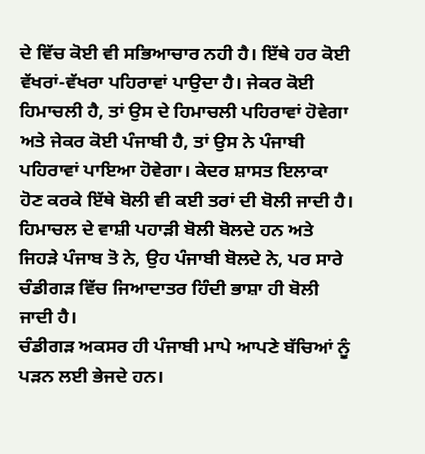ਦੇ ਵਿੱਚ ਕੋਈ ਵੀ ਸਭਿਆਚਾਰ ਨਹੀ ਹੈ। ਇੱਥੇ ਹਰ ਕੋਈ ਵੱਖਰਾਂ-ਵੱਖਰਾ ਪਹਿਰਾਵਾਂ ਪਾਉਦਾ ਹੈ। ਜੇਕਰ ਕੋਈ ਹਿਮਾਚਲੀ ਹੈ, ਤਾਂ ਉਸ ਦੇ ਹਿਮਾਚਲੀ ਪਹਿਰਾਵਾਂ ਹੋਵੇਗਾ ਅਤੇ ਜੇਕਰ ਕੋਈ ਪੰਜਾਬੀ ਹੈ, ਤਾਂ ਉਸ ਨੇ ਪੰਜਾਬੀ ਪਹਿਰਾਵਾਂ ਪਾਇਆ ਹੋਵੇਗਾ। ਕੇਦਰ ਸ਼ਾਸਤ ਇਲਾਕਾ ਹੋਣ ਕਰਕੇ ਇੱਥੇ ਬੋਲੀ ਵੀ ਕਈ ਤਰਾਂ ਦੀ ਬੋਲੀ ਜਾਦੀ ਹੈ। ਹਿਮਾਚਲ ਦੇ ਵਾਸ਼ੀ ਪਹਾੜੀ ਬੋਲੀ ਬੋਲਦੇ ਹਨ ਅਤੇ ਜਿਹੜੇ ਪੰਜਾਬ ਤੋ ਨੇ, ਉਹ ਪੰਜਾਬੀ ਬੋਲਦੇ ਨੇ, ਪਰ ਸਾਰੇ ਚੰਡੀਗੜ ਵਿੱਚ ਜਿਆਦਾਤਰ ਹਿੰਦੀ ਭਾਸ਼ਾ ਹੀ ਬੋਲੀ ਜਾਦੀ ਹੈ।
ਚੰਡੀਗੜ ਅਕਸਰ ਹੀ ਪੰਜਾਬੀ ਮਾਪੇ ਆਪਣੇ ਬੱਚਿਆਂ ਨੂੰ ਪੜਨ ਲਈ ਭੇਜਦੇ ਹਨ।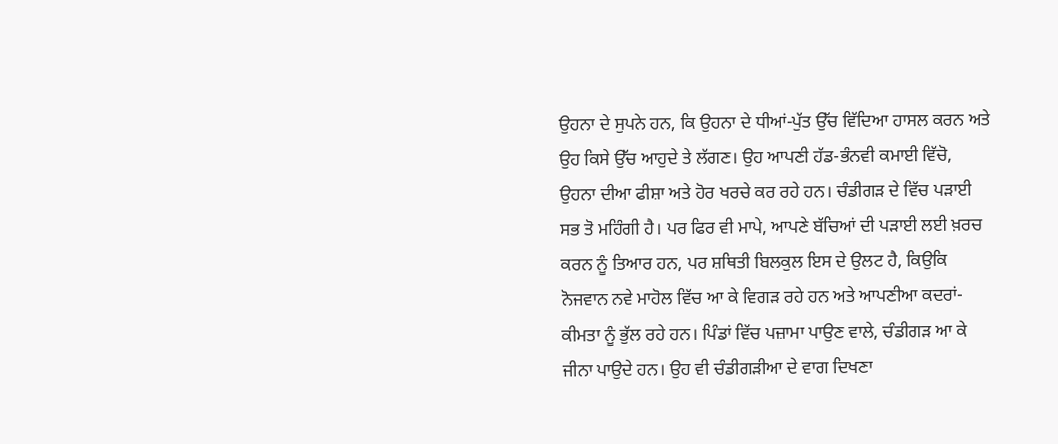ਉਹਨਾ ਦੇ ਸੁਪਨੇ ਹਨ, ਕਿ ਉਹਨਾ ਦੇ ਧੀਆਂ-ਪੁੱਤ ਉੱਚ ਵਿੱਦਿਆ ਹਾਸਲ ਕਰਨ ਅਤੇ ਉਹ ਕਿਸੇ ਉੱਚ ਆਹੁਦੇ ਤੇ ਲੱਗਣ। ਉਹ ਆਪਣੀ ਹੱਡ-ਭੰਨਵੀ ਕਮਾਈ ਵਿੱਚੋ, ਉਹਨਾ ਦੀਆ ਫੀਸ਼ਾ ਅਤੇ ਹੋਰ ਖਰਚੇ ਕਰ ਰਹੇ ਹਨ। ਚੰਡੀਗੜ ਦੇ ਵਿੱਚ ਪੜਾਈ ਸਭ ਤੋ ਮਹਿੰਗੀ ਹੈ। ਪਰ ਫਿਰ ਵੀ ਮਾਪੇ, ਆਪਣੇ ਬੱਚਿਆਂ ਦੀ ਪੜਾਈ ਲਈ ਖ਼ਰਚ ਕਰਨ ਨੂੰ ਤਿਆਰ ਹਨ, ਪਰ ਸ਼ਥਿਤੀ ਬਿਲਕੁਲ ਇਸ ਦੇ ਉਲਟ ਹੈ, ਕਿਉਕਿ ਨੋਜਵਾਨ ਨਵੇ ਮਾਹੋਲ ਵਿੱਚ ਆ ਕੇ ਵਿਗੜ ਰਹੇ ਹਨ ਅਤੇ ਆਪਣੀਆ ਕਦਰਾਂ-ਕੀਮਤਾ ਨੂੰ ਭੁੱਲ ਰਹੇ ਹਨ। ਪਿੰਡਾਂ ਵਿੱਚ ਪਜ਼ਾਮਾ ਪਾਉਣ ਵਾਲੇ, ਚੰਡੀਗੜ ਆ ਕੇ ਜੀਨਾ ਪਾਉਦੇ ਹਨ। ਉਹ ਵੀ ਚੰਡੀਗੜੀਆ ਦੇ ਵਾਗ ਦਿਖਣਾ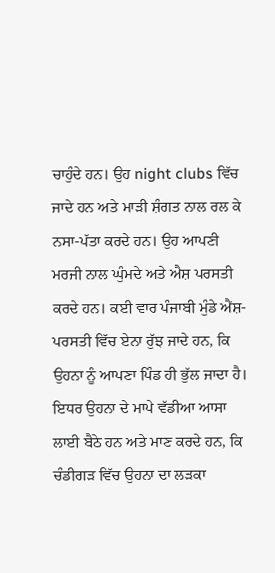ਚਾਹੁੰਦੇ ਹਨ। ਉਹ night clubs ਵਿੱਚ ਜਾਦੇ ਹਨ ਅਤੇ ਮਾੜੀ ਸ਼ੰਗਤ ਨਾਲ ਰਲ ਕੇ ਨਸਾ-ਪੱਤਾ ਕਰਦੇ ਹਨ। ਉਹ ਆਪਣੀ ਮਰਜੀ ਨਾਲ ਘੁੰਮਦੇ ਅਤੇ ਐਸ਼ ਪਰਸਤੀ ਕਰਦੇ ਹਨ। ਕਈ ਵਾਰ ਪੰਜਾਬੀ ਮੁੰਡੇ ਐਂਸ਼- ਪਰਸਤੀ ਵਿੱਚ ਏਨਾ ਰੁੱਝ ਜਾਦੇ ਹਨ, ਕਿ ਉਹਨਾ ਨੂੰ ਆਪਣਾ ਪਿੰਡ ਹੀ ਭੁੱਲ ਜਾਦਾ ਹੈ। ਇਧਰ ਉਹਨਾ ਦੇ ਮਾਪੇ ਵੱਡੀਆ ਆਸਾ ਲਾਈ ਬੈਠੇ ਹਨ ਅਤੇ ਮਾਣ ਕਰਦੇ ਹਨ, ਕਿ ਚੰਡੀਗੜ ਵਿੱਚ ਉਹਨਾ ਦਾ ਲੜਕਾ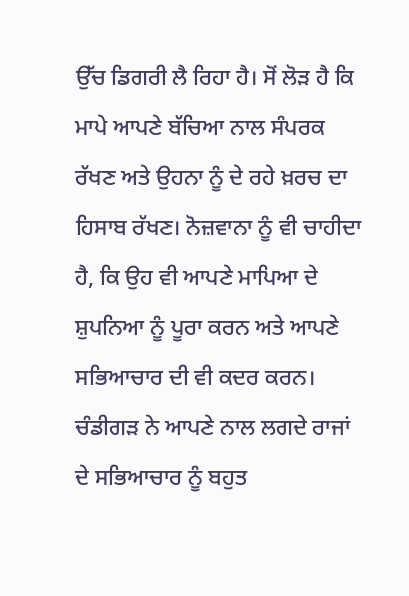ਉੱਚ ਡਿਗਰੀ ਲੈ ਰਿਹਾ ਹੈ। ਸੋਂ ਲੋੜ ਹੈ ਕਿ ਮਾਪੇ ਆਪਣੇ ਬੱਚਿਆ ਨਾਲ ਸੰਪਰਕ ਰੱਖਣ ਅਤੇ ਉਹਨਾ ਨੂੰ ਦੇ ਰਹੇ ਖ਼ਰਚ ਦਾ ਹਿਸਾਬ ਰੱਖਣ। ਨੋਜ਼ਵਾਨਾ ਨੂੰ ਵੀ ਚਾਹੀਦਾ ਹੈ, ਕਿ ਉਹ ਵੀ ਆਪਣੇ ਮਾਪਿਆ ਦੇ ਸ਼ੁਪਨਿਆ ਨੂੰ ਪੂਰਾ ਕਰਨ ਅਤੇ ਆਪਣੇ ਸਭਿਆਚਾਰ ਦੀ ਵੀ ਕਦਰ ਕਰਨ।
ਚੰਡੀਗੜ ਨੇ ਆਪਣੇ ਨਾਲ ਲਗਦੇ ਰਾਜਾਂ ਦੇ ਸਭਿਆਚਾਰ ਨੂੰ ਬਹੁਤ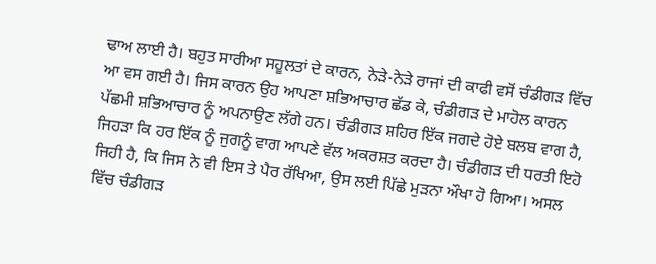ਢਾਅ ਲਾਈ ਹੈ। ਬਹੁਤ ਸਾਰੀਆ ਸਹੂਲਤਾਂ ਦੇ ਕਾਰਨ, ਨੇੜੇ-ਨੇੜੇ ਰਾਜਾਂ ਦੀ ਕਾਫੀ ਵਸੋਂ ਚੰਡੀਗੜ ਵਿੱਚ ਆ ਵਸ ਗਈ ਹੈ। ਜਿਸ ਕਾਰਨ ਉਹ ਆਪਣਾ ਸ਼ਭਿਆਚਾਰ ਛੱਡ ਕੇ, ਚੰਡੀਗੜ ਦੇ ਮਾਹੋਲ ਕਾਰਨ ਪੱਛਮੀ ਸ਼ਭਿਆਚਾਰ ਨੂੰ ਅਪਨਾਉਣ ਲੱਗੇ ਹਨ। ਚੰਡੀਗੜ ਸ਼ਹਿਰ ਇੱਕ ਜਗਦੇ ਹੋਏ ਬਲਬ ਵਾਗ ਹੈ, ਜਿਹੜਾ ਕਿ ਹਰ ਇੱਕ ਨੂੰ ਜੁਗਨੂੰ ਵਾਗ ਆਪਣੇ ਵੱਲ ਅਕਰਸ਼ਤ ਕਰਦਾ ਹੈ। ਚੰਡੀਗੜ ਦੀ ਧਰਤੀ ਇਹੋ ਜਿਹੀ ਹੈ, ਕਿ ਜਿਸ ਨੇ ਵੀ ਇਸ ਤੇ ਪੈਰ ਰੱਖਿਆ, ਉਸ ਲਈ ਪਿੱਛੇ ਮੁੜਨਾ ਔਖਾ ਹੋ ਗਿਆ। ਅਸਲ ਵਿੱਚ ਚੰਡੀਗੜ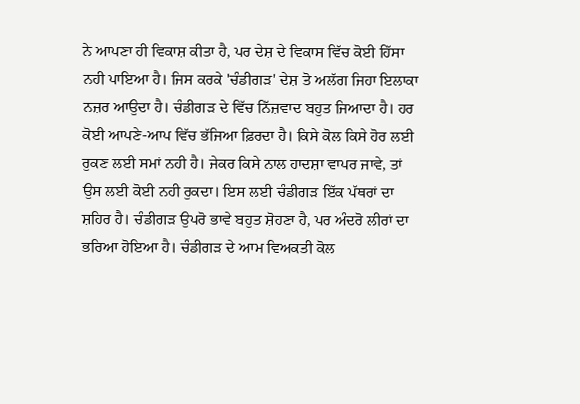ਨੇ ਆਪਣਾ ਹੀ ਵਿਕਾਸ਼ ਕੀਤਾ ਹੈ, ਪਰ ਦੇਸ਼ ਦੇ ਵਿਕਾਸ ਵਿੱਚ ਕੋਈ ਹਿੱਸਾ ਨਹੀ ਪਾਇਆ ਹੈ। ਜਿਸ ਕਰਕੇ 'ਚੰਡੀਗੜ' ਦੇਸ਼ ਤੋ ਅਲੱਗ ਜਿਹਾ ਇਲਾਕਾ ਨਜ਼ਰ ਆਉਦਾ ਹੈ। ਚੰਡੀਗੜ ਦੇ ਵਿੱਚ ਨਿੱਜ਼ਵਾਦ ਬਹੁਤ ਜਿਆਦਾ ਹੈ। ਹਰ ਕੋਈ ਆਪਣੇ-ਆਪ ਵਿੱਚ ਭੱਜਿਆ ਫ਼ਿਰਦਾ ਹੈ। ਕਿਸੇ ਕੋਲ ਕਿਸੇ ਹੋਰ ਲਈ ਰੁਕਣ ਲਈ ਸਮਾਂ ਨਹੀ ਹੈ। ਜੇਕਰ ਕਿਸੇ ਨਾਲ ਹਾਦਸ਼ਾ ਵਾਪਰ ਜਾਵੇ, ਤਾਂ ਉਸ ਲਈ ਕੋਈ ਨਹੀ ਰੁਕਦਾ। ਇਸ ਲਈ ਚੰਡੀਗੜ ਇੱਕ ਪੱਥਰਾਂ ਦਾ ਸ਼ਹਿਰ ਹੈ। ਚੰਡੀਗੜ ਉਪਰੋ ਭਾਵੇ ਬਹੁਤ ਸ਼ੋਹਣਾ ਹੈ, ਪਰ ਅੰਦਰੋ ਲੀਰਾਂ ਦਾ ਭਰਿਆ ਹੋਇਆ ਹੈ। ਚੰਡੀਗੜ ਦੇ ਆਮ ਵਿਅਕਤੀ ਕੋਲ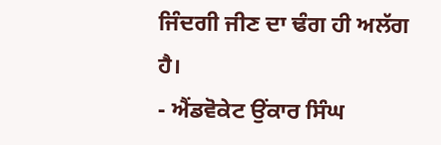ਜਿੰਦਗੀ ਜੀਣ ਦਾ ਢੰਗ ਹੀ ਅਲੱਗ ਹੈ।
- ਐਂਡਵੋਕੇਟ ਉਂਕਾਰ ਸਿੰਘ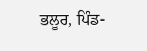ਭਲੂਰ, ਪਿੰਡ-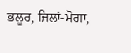ਭਲੂਰ, ਜਿਲਾਂ-ਮੋਗਾ,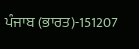ਪੰਜਾਬ (ਭਾਰਤ)-151207